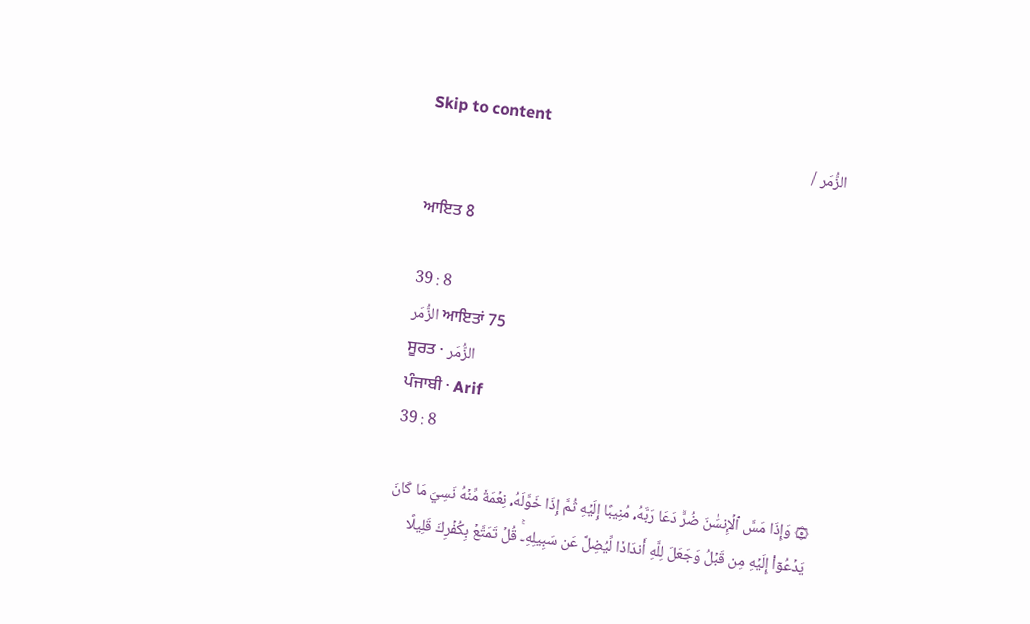Skip to content
الزُّمَر /

ਆਇਤ 8

39 : 8
الزُّمَر ਆਇਤਾਂ 75
ਸੂਰਤ · الزُّمَر
ਪੰਜਾਬੀ · Arif
39 : 8

۞ وَإِذَا مَسَّ ٱلۡإِنسَٰنَ ضُرّٞ دَعَا رَبَّهُۥ مُنِيبًا إِلَيۡهِ ثُمَّ إِذَا خَوَّلَهُۥ نِعۡمَةٗ مِّنۡهُ نَسِيَ مَا كَانَ يَدۡعُوٓاْ إِلَيۡهِ مِن قَبۡلُ وَجَعَلَ لِلَّهِ أَندَادٗا لِّيُضِلَّ عَن سَبِيلِهِۦۚ قُلۡ تَمَتَّعۡ بِكُفۡرِكَ قَلِيلًا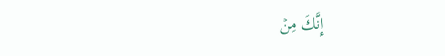إِنَّكَ مِنۡ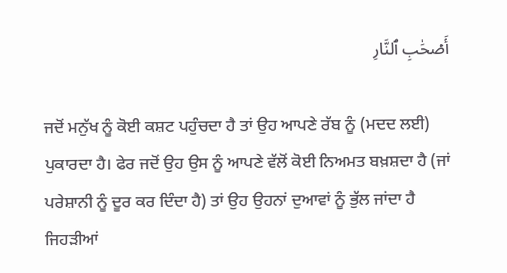أَصۡحَٰبِ ٱلنَّارِ

ਜਦੋਂ ਮਨੁੱਖ ਨੂੰ ਕੋਈ ਕਸ਼ਟ ਪਹੁੰਚਦਾ ਹੈ ਤਾਂ ਉਹ ਆਪਣੇ ਰੱਬ ਨੂੰ (ਮਦਦ ਲਈ) ਪੁਕਾਰਦਾ ਹੈ। ਫੇਰ ਜਦੋਂ ਉਹ ਉਸ ਨੂੰ ਆਪਣੇ ਵੱਲੋਂ ਕੋਈ ਨਿਅਮਤ ਬਖ਼ਸ਼ਦਾ ਹੈ (ਜਾਂ ਪਰੇਸ਼ਾਨੀ ਨੂੰ ਦੂਰ ਕਰ ਦਿੰਦਾ ਹੈ) ਤਾਂ ਉਹ ਉਹਨਾਂ ਦੁਆਵਾਂ ਨੂੰ ਭੁੱਲ ਜਾਂਦਾ ਹੈ ਜਿਹੜੀਆਂ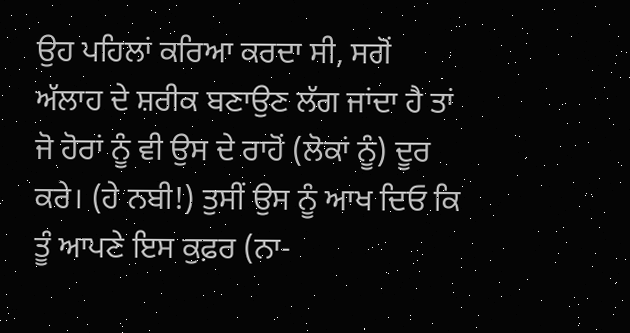ਉਹ ਪਹਿਲਾਂ ਕਰਿਆ ਕਰਦਾ ਸੀ, ਸਗੋਂ ਅੱਲਾਹ ਦੇ ਸ਼ਰੀਕ ਬਣਾਉਣ ਲੱਗ ਜਾਂਦਾ ਹੈ ਤਾਂ ਜੋ ਹੋਰਾਂ ਨੂੰ ਵੀ ਉਸ ਦੇ ਰਾਹੋਂ (ਲੋਕਾਂ ਨੂੰ) ਦੂਰ ਕਰੇ। (ਹੇ ਨਬੀ!) ਤੁਸੀਂ ਉਸ ਨੂੰ ਆਖ ਦਿਓ ਕਿ ਤੂੰ ਆਪਣੇ ਇਸ ਕੁਫ਼ਰ (ਨਾ-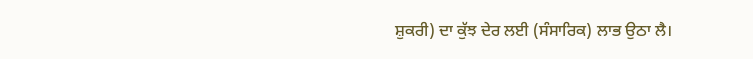ਸ਼ੁਕਰੀ) ਦਾ ਕੁੱਝ ਦੇਰ ਲਈ (ਸੰਸਾਰਿਕ) ਲਾਭ ਉਠਾ ਲੈ।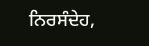ਨਿਰਸੰਦੇਹ,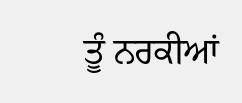ਤੂੰ ਨਰਕੀਆਂ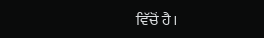ਵਿੱਚੋਂ ਹੈ।